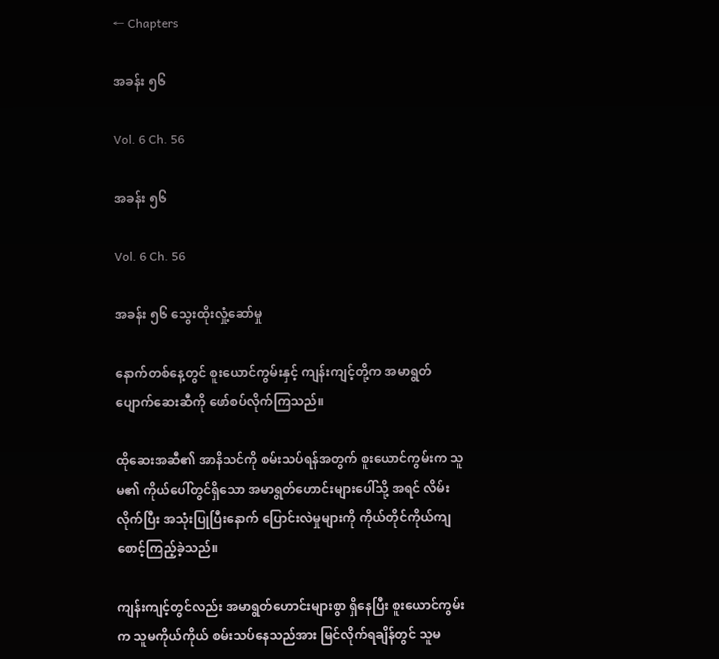← Chapters

အခန်း ၅၆

Vol. 6 Ch. 56

အခန်း ၅၆

Vol. 6 Ch. 56

အခန်း ၅၆ သွေးထိုးလှုံ့ဆော်မှု

နောက်တစ်နေ့တွင် စူးယောင်ကွမ်းနှင့် ကျန်းကျင့်တို့က အမာရွတ်ပျောက်ဆေးဆီကို ဖော်စပ်လိုက်ကြသည်။

ထိုဆေးအဆီ၏ အာနိသင်ကို စမ်းသပ်ရန်အတွက် စူးယောင်ကွမ်းက သူမ၏ ကိုယ်ပေါ်တွင်ရှိသော အမာရွတ်ဟောင်းများပေါ်သို့ အရင် လိမ်းလိုက်ပြီး အသုံးပြုပြီးနောက် ပြောင်းလဲမှုများကို ကိုယ်တိုင်ကိုယ်ကျ စောင့်ကြည့်ခဲ့သည်။

ကျန်းကျင့်တွင်လည်း အမာရွတ်ဟောင်းများစွာ ရှိနေပြီး စူးယောင်ကွမ်းက သူမကိုယ်ကိုယ် စမ်းသပ်နေသည်အား မြင်လိုက်ရချိန်တွင် သူမ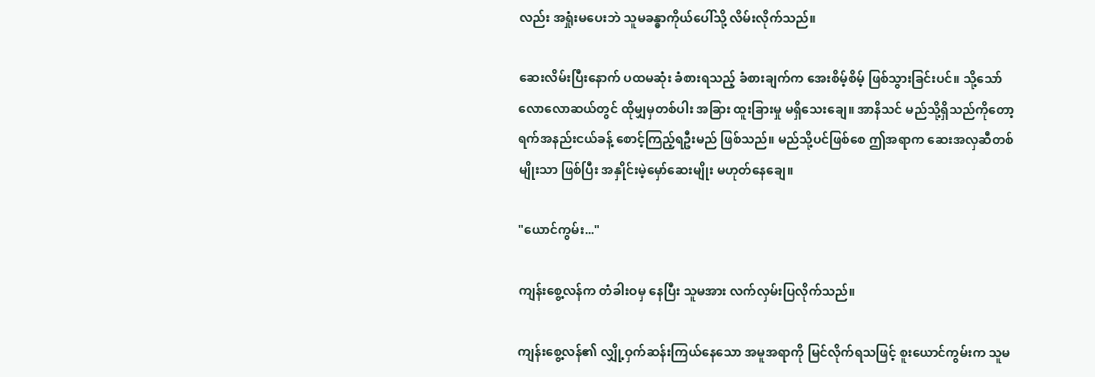လည်း အရှုံးမပေးဘဲ သူမခန္ဓာကိုယ်ပေါ်သို့ လိမ်းလိုက်သည်။

ဆေးလိမ်းပြီးနောက် ပထမဆုံး ခံစားရသည့် ခံစားချက်က အေးစိမ့်စိမ့် ဖြစ်သွားခြင်းပင်။ သို့သော် လောလောဆယ်တွင် ထိုမျှမှတစ်ပါး အခြား ထူးခြားမှု မရှိသေးချေ။ အာနိသင် မည်သို့ရှိသည်ကိုတော့ ရက်အနည်းငယ်ခန့် စောင့်ကြည့်ရဦးမည် ဖြစ်သည်။ မည်သို့ပင်ဖြစ်စေ ဤအရာက ဆေးအလှဆီတစ်မျိုးသာ ဖြစ်ပြီး အနှိုင်းမဲ့မှော်ဆေးမျိုး မဟုတ်နေချေ။

"ယောင်ကွမ်း..."

ကျန်းစွေ့လန်က တံခါးဝမှ နေပြီး သူမအား လက်လှမ်းပြလိုက်သည်။

ကျန်းစွေ့လန်၏ လျှို့ဝှက်ဆန်းကြယ်နေသော အမူအရာကို မြင်လိုက်ရသဖြင့် စူးယောင်ကွမ်းက သူမ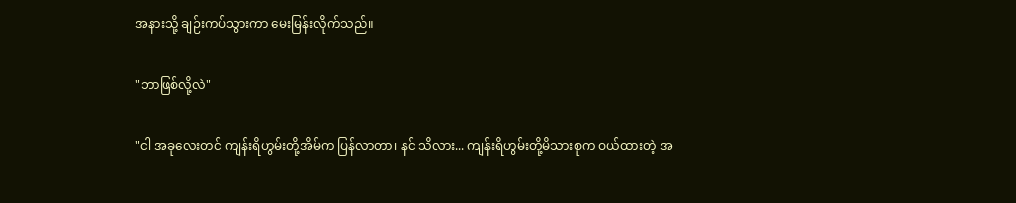အနားသို့ ချဉ်းကပ်သွားကာ မေးမြန်းလိုက်သည်။

"ဘာဖြစ်လို့လဲ"

"ငါ အခုလေးတင် ကျန်းရိဟွမ်းတို့အိမ်က ပြန်လာတာ၊ နင် သိလား... ကျန်းရိဟွမ်းတို့မိသားစုက ဝယ်ထားတဲ့ အ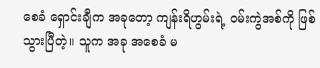စေခံ ရှောင်းချီက အခုတော့ ကျန်းရိဟွမ်းရဲ့ ဝမ်းကွဲအစ်ကို ဖြစ်သွားပြီတဲ့။ သူက အခု အစေခံ မ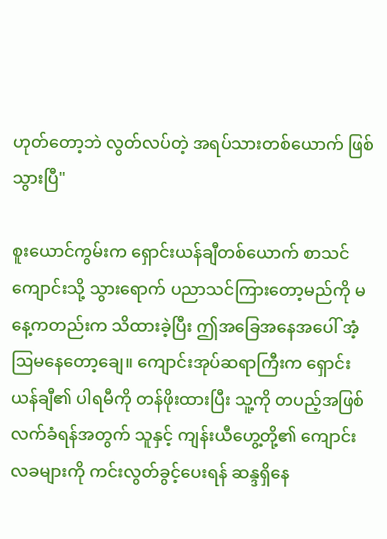ဟုတ်တော့ဘဲ လွတ်လပ်တဲ့ အရပ်သားတစ်ယောက် ဖြစ်သွားပြီ"

စူးယောင်ကွမ်းက ရှောင်းယန်ချီတစ်ယောက် စာသင်ကျောင်းသို့ သွားရောက် ပညာသင်ကြားတော့မည်ကို မနေ့ကတည်းက သိထားခဲ့ပြီး ဤအခြေအနေအပေါ် အံ့ဩမနေတော့ချေ။ ကျောင်းအုပ်ဆရာကြီးက ရှောင်းယန်ချီ၏ ပါရမီကို တန်ဖိုးထားပြီး သူ့ကို တပည့်အဖြစ် လက်ခံရန်အတွက် သူနှင့် ကျန်းယီဟွေ့တို့၏ ကျောင်းလခများကို ကင်းလွတ်ခွင့်ပေးရန် ဆန္ဒရှိနေ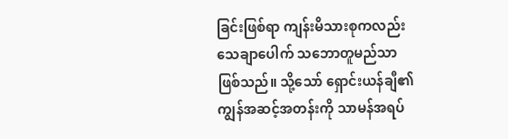ခြင်းဖြစ်ရာ ကျန်းမိသားစုကလည်း သေချာပေါက် သဘောတူမည်သာ ဖြစ်သည်။ သို့သော် ရှောင်းယန်ချီ၏ ကျွန်အဆင့်အတန်းကို သာမန်အရပ်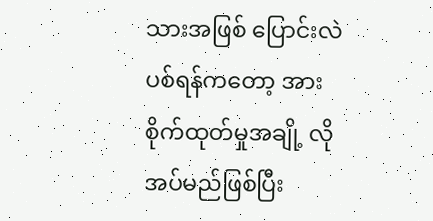သားအဖြစ် ပြောင်းလဲပစ်ရန်ကတော့ အားစိုက်ထုတ်မှုအချို့ လိုအပ်မည်ဖြစ်ပြီး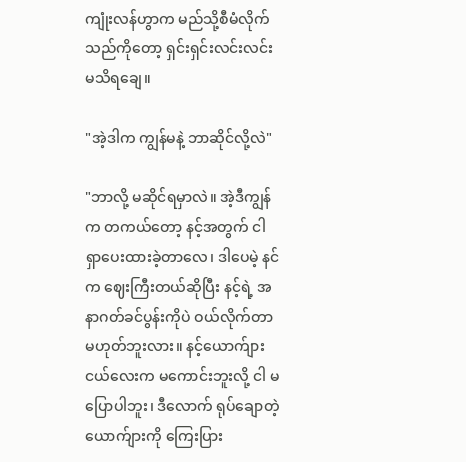ကျုံးလန်ဟွာက မည်သို့စီမံလိုက်သည်ကိုတော့ ရှင်းရှင်းလင်းလင်း မသိရချေ။

"အဲ့ဒါက ကျွန်မနဲ့ ဘာဆိုင်လို့လဲ"

"ဘာလို့ မဆိုင်ရမှာလဲ။ အဲ့ဒီကျွန်က တကယ်တော့ နင့်အတွက် ငါရှာပေးထားခဲ့တာလေ၊ ဒါပေမဲ့ နင်က ဈေးကြီးတယ်ဆိုပြီး နင့်ရဲ့ အနာဂတ်ခင်ပွန်းကိုပဲ ဝယ်လိုက်တာ မဟုတ်ဘူးလား။ နင့်ယောက်ျားငယ်လေးက မကောင်းဘူးလို့ ငါ မပြောပါဘူး၊ ဒီလောက် ရုပ်ချောတဲ့ ယောက်ျားကို ကြေးပြား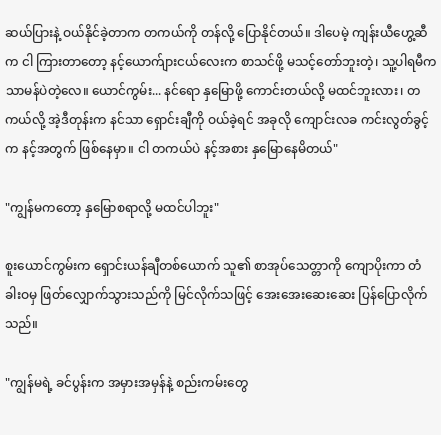ဆယ်ပြားနဲ့ ဝယ်နိုင်ခဲ့တာက တကယ်ကို တန်လို့ ပြောနိုင်တယ်။ ဒါပေမဲ့ ကျန်းယီဟွေ့ဆီက ငါ ကြားတာတော့ နင့်ယောက်ျားငယ်လေးက စာသင်ဖို့ မသင့်တော်ဘူးတဲ့၊ သူ့ပါရမီက သာမန်ပဲတဲ့လေ။ ယောင်ကွမ်း... နင်ရော နှမြောဖို့ ကောင်းတယ်လို့ မထင်ဘူးလား၊ တကယ်လို့ အဲ့ဒီတုန်းက နင်သာ ရှောင်းချီကို ဝယ်ခဲ့ရင် အခုလို ကျောင်းလခ ကင်းလွတ်ခွင့်က နင့်အတွက် ဖြစ်နေမှာ။ ငါ တကယ်ပဲ နင့်အစား နှမြောနေမိတယ်"

"ကျွန်မကတော့ နှမြောစရာလို့ မထင်ပါဘူး"

စူးယောင်ကွမ်းက ရှောင်းယန်ချီတစ်ယောက် သူ၏ စာအုပ်သေတ္တာကို ကျောပိုးကာ တံခါးဝမှ ဖြတ်လျှောက်သွားသည်ကို မြင်လိုက်သဖြင့် အေးအေးဆေးဆေး ပြန်ပြောလိုက်သည်။

"ကျွန်မရဲ့ ခင်ပွန်းက အမှားအမှန်နဲ့ စည်းကမ်းတွေ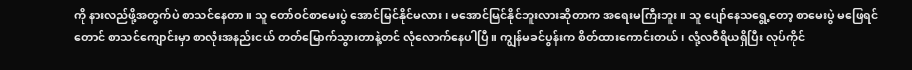ကို နားလည်ဖို့အတွက်ပဲ စာသင်နေတာ။ သူ တော်ဝင်စာမေးပွဲ အောင်မြင်နိုင်မလား၊ မအောင်မြင်နိုင်ဘူးလားဆိုတာက အရေးမကြီးဘူး။ သူ ပျော်နေသရွေ့တော့ စာမေးပွဲ မဖြေရင်တောင် စာသင်ကျောင်းမှာ စာလုံးအနည်းငယ် တတ်မြောက်သွားတာနဲ့တင် လုံလောက်နေပါပြီ။ ကျွန်မခင်ပွန်းက စိတ်ထားကောင်းတယ်၊ လုံ့လဝီရိယရှိပြီး လုပ်ကိုင်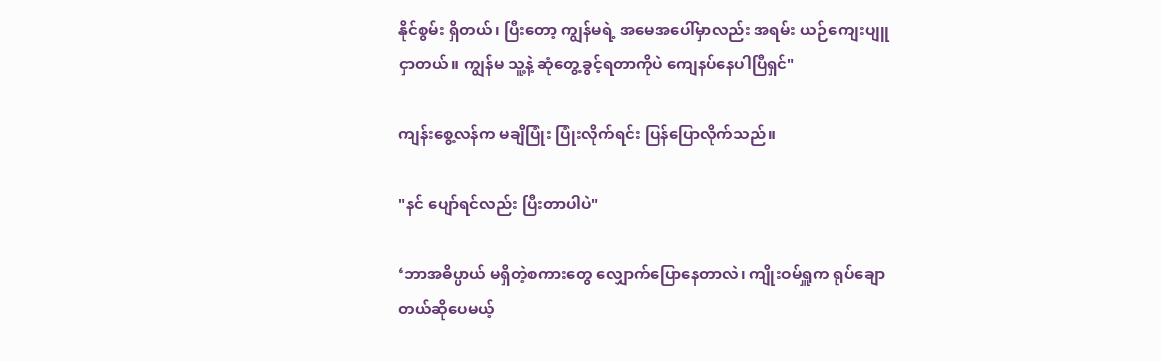နိုင်စွမ်း ရှိတယ်၊ ပြီးတော့ ကျွန်မရဲ့ အမေအပေါ်မှာလည်း အရမ်း ယဉ်ကျေးပျူငှာတယ်။ ကျွန်မ သူ့နဲ့ ဆုံတွေ့ခွင့်ရတာကိုပဲ ကျေနပ်နေပါပြီရှင်"

ကျန်းစွေ့လန်က မချိပြုံး ပြုံးလိုက်ရင်း ပြန်ပြောလိုက်သည်။

"နင် ပျော်ရင်လည်း ပြီးတာပါပဲ"

‘ဘာအဓိပ္ပာယ် မရှိတဲ့စကားတွေ လျှောက်ပြောနေတာလဲ၊ ကျိုးဝမ်ရှူက ရုပ်ချောတယ်ဆိုပေမယ့်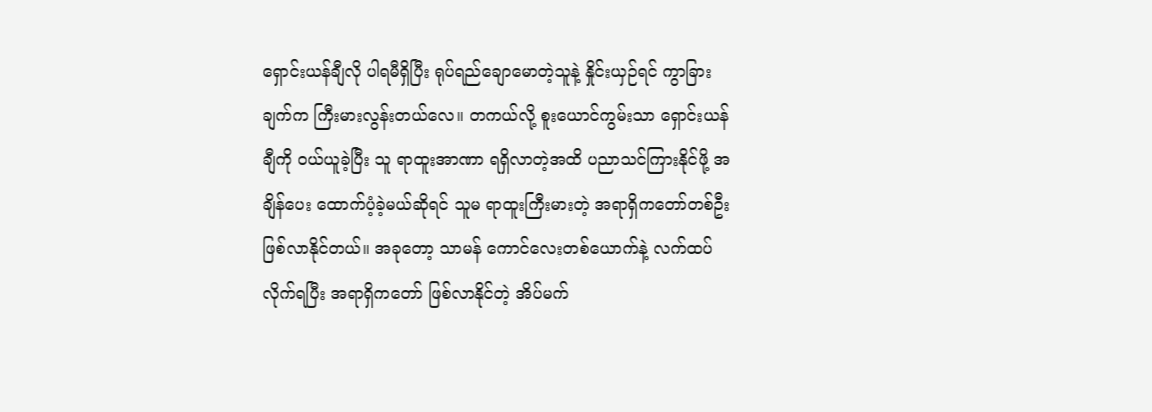ရှောင်းယန်ချီလို ပါရမီရှိပြီး ရုပ်ရည်ချောမောတဲ့သူနဲ့ နှိုင်းယှဉ်ရင် ကွာခြားချက်က ကြီးမားလွန်းတယ်လေ။ တကယ်လို့ စူးယောင်ကွမ်းသာ ရှောင်းယန်ချီကို ဝယ်ယူခဲ့ပြီး သူ ရာထူးအာဏာ ရရှိလာတဲ့အထိ ပညာသင်ကြားနိုင်ဖို့ အချိန်ပေး ထောက်ပံ့ခဲ့မယ်ဆိုရင် သူမ ရာထူးကြီးမားတဲ့ အရာရှိကတော်တစ်ဦး ဖြစ်လာနိုင်တယ်။ အခုတော့ သာမန် ကောင်လေးတစ်ယောက်နဲ့ လက်ထပ်လိုက်ရပြီး အရာရှိကတော် ဖြစ်လာနိုင်တဲ့ အိပ်မက်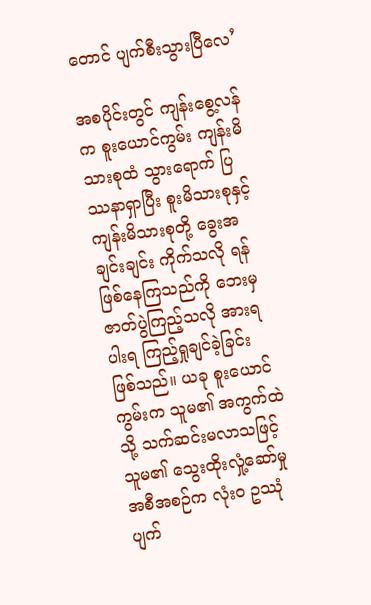တောင် ပျက်စီးသွားပြီလေ’

အစပိုင်းတွင် ကျန်းစွေ့လန်က စူးယောင်ကွမ်း ကျန်းမိသားစုထံ သွားရောက် ပြဿနာရှာပြီး စူးမိသားစုနှင့် ကျန်းမိသားစုတို့ ခွေးအချင်းချင်း ကိုက်သလို ရန်ဖြစ်နေကြသည်ကို ဘေးမှ ဇာတ်ပွဲကြည့်သလို အားရပါးရ ကြည့်ရှုချင်ခဲ့ခြင်း ဖြစ်သည်။ ယခု စူးယောင်ကွမ်းက သူမ၏ အကွက်ထဲသို့ သက်ဆင်းမလာသဖြင့် သူမ၏ သွေးထိုးလှုံ့ဆော်မှု အစီအစဉ်က လုံးဝ ဥဿုံ ပျက်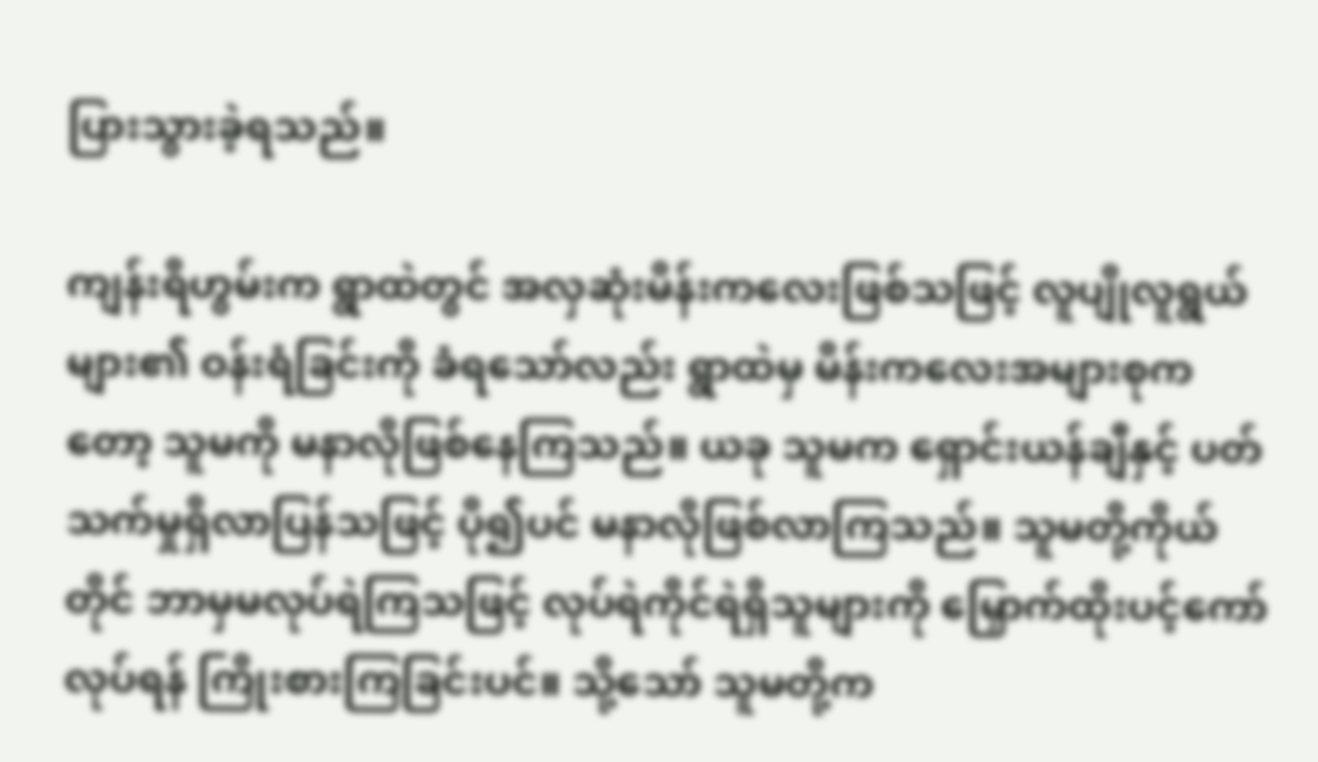ပြားသွားခဲ့ရသည်။

ကျန်းရိဟွမ်းက ရွာထဲတွင် အလှဆုံးမိန်းကလေးဖြစ်သဖြင့် လူပျိုလူရွယ်များ၏ ဝန်းရံခြင်းကို ခံရသော်လည်း ရွာထဲမှ မိန်းကလေးအများစုကတော့ သူမကို မနာလိုဖြစ်နေကြသည်။ ယခု သူမက ရှောင်းယန်ချီနှင့် ပတ်သက်မှုရှိလာပြန်သဖြင့် ပို၍ပင် မနာလိုဖြစ်လာကြသည်။ သူမတို့ကိုယ်တိုင် ဘာမှမလုပ်ရဲကြသဖြင့် လုပ်ရဲကိုင်ရဲရှိသူများကို မြှောက်ထိုးပင့်ကော် လုပ်ရန် ကြိုးစားကြခြင်းပင်။ သို့သော် သူမတို့က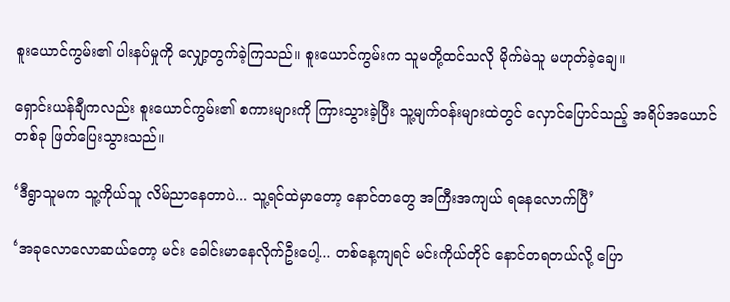စူးယောင်ကွမ်း၏ ပါးနပ်မှုကို လျှော့တွက်ခဲ့ကြသည်။ စူးယောင်ကွမ်းက သူမတို့ထင်သလို မိုက်မဲသူ မဟုတ်ခဲ့ချေ။

ရှောင်းယန်ချီကလည်း စူးယောင်ကွမ်း၏ စကားများကို ကြားသွားခဲ့ပြီး သူ့မျက်ဝန်းများထဲတွင် လှောင်ပြောင်သည့် အရိပ်အယောင်တစ်ခု ဖြတ်ပြေးသွားသည်။

‘ဒီရွာသူမက သူ့ကိုယ်သူ လိမ်ညာနေတာပဲ... သူ့ရင်ထဲမှာတော့ နောင်တတွေ အကြီးအကျယ် ရနေလောက်ပြီ’

‘အခုလောလောဆယ်တော့ မင်း ခေါင်းမာနေလိုက်ဦးပေါ့... တစ်နေ့ကျရင် မင်းကိုယ်တိုင် နောင်တရတယ်လို့ ပြော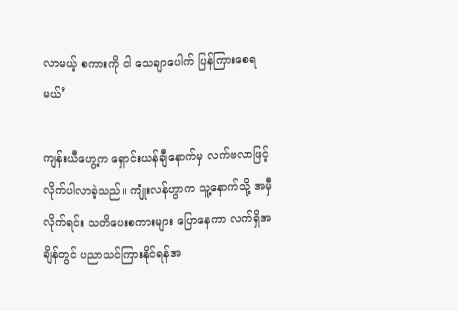လာမယ့် စကားကို ငါ သေချာပေါက် ပြန်ကြားစေရမယ်’

ကျန်းယီဟွေ့က ရှောင်းယန်ချီနောက်မှ လက်ဗလာဖြင့် လိုက်ပါလာခဲ့သည်။ ကျုံးလန်ဟွာက သူ့နောက်သို့ အမှီလိုက်ရင်း သတိပေးစကားများ ပြောနေကာ လက်ရှိအချိန်တွင် ပညာသင်ကြားနိုင်ရန်အ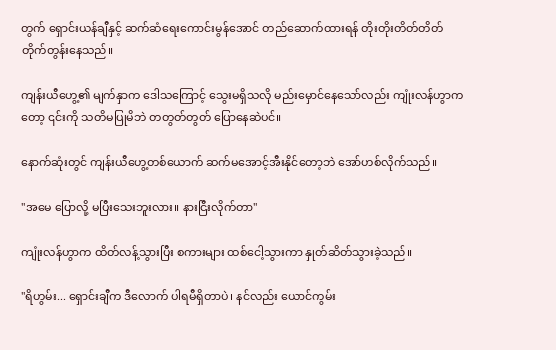တွက် ရှောင်းယန်ချီနှင့် ဆက်ဆံရေးကောင်းမွန်အောင် တည်ဆောက်ထားရန် တိုးတိုးတိတ်တိတ် တိုက်တွန်းနေသည်။

ကျန်းယီဟွေ့၏ မျက်နှာက ဒေါသကြောင့် သွေးမရှိသလို မည်းမှောင်နေသော်လည်း ကျုံးလန်ဟွာကတော့ ၎င်းကို သတိမပြုမိဘဲ တတွတ်တွတ် ပြောနေဆဲပင်။

နောက်ဆုံးတွင် ကျန်းယီဟွေ့တစ်ယောက် ဆက်မအောင့်အီးနိုင်တော့ဘဲ အော်ဟစ်လိုက်သည်။

"အမေ ပြောလို့ မပြီးသေးဘူးလား။ နားငြီးလိုက်တာ"

ကျုံးလန်ဟွာက ထိတ်လန့်သွားပြီး စကားများ ထစ်ငေါ့သွားကာ နှုတ်ဆိတ်သွားခဲ့သည်။

"ရိဟွမ်း... ရှောင်းချီက ဒီလောက် ပါရမီရှိတာပဲ၊ နင်လည်း ယောင်ကွမ်း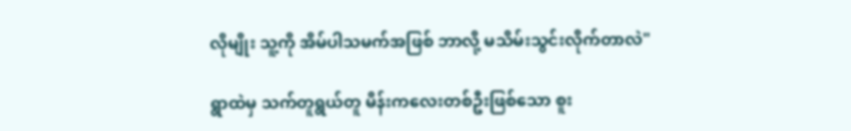လိုမျိုး သူ့ကို အိမ်ပါသမက်အဖြစ် ဘာလို့ မသိမ်းသွင်းလိုက်တာလဲ"

ရွာထဲမှ သက်တူရွယ်တူ မိန်းကလေးတစ်ဦးဖြစ်သော စူး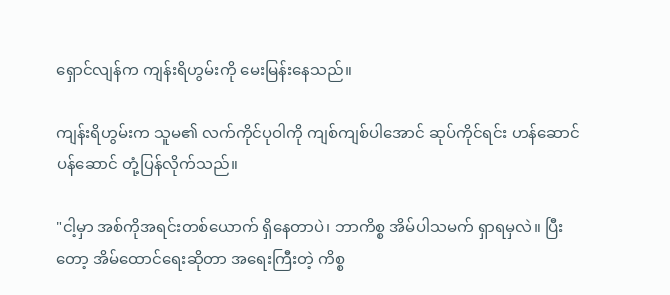ရှောင်လျန်က ကျန်းရိဟွမ်းကို မေးမြန်းနေသည်။

ကျန်းရိဟွမ်းက သူမ၏ လက်ကိုင်ပုဝါကို ကျစ်ကျစ်ပါအောင် ဆုပ်ကိုင်ရင်း ဟန်ဆောင်ပန်ဆောင် တုံ့ပြန်လိုက်သည်။

"ငါ့မှာ အစ်ကိုအရင်းတစ်ယောက် ရှိနေတာပဲ၊ ဘာကိစ္စ အိမ်ပါသမက် ရှာရမှလဲ။ ပြီးတော့ အိမ်ထောင်ရေးဆိုတာ အရေးကြီးတဲ့ ကိစ္စ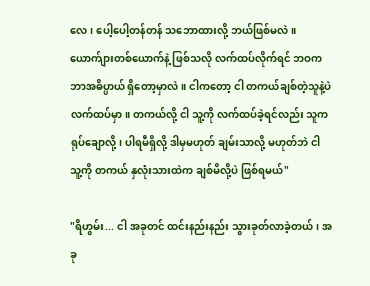လေ၊ ပေါ့ပေါ့တန်တန် သဘောထားလို့ ဘယ်ဖြစ်မလဲ။ ယောက်ျားတစ်ယောက်နဲ့ ဖြစ်သလို လက်ထပ်လိုက်ရင် ဘဝက ဘာအဓိပ္ပာယ် ရှိတော့မှာလဲ။ ငါကတော့ ငါ တကယ်ချစ်တဲ့သူနဲ့ပဲ လက်ထပ်မှာ။ တကယ်လို့ ငါ သူ့ကို လက်ထပ်ခဲ့ရင်လည်း သူက ရုပ်ချောလို့၊ ပါရမီရှိလို့ ဒါမှမဟုတ် ချမ်းသာလို့ မဟုတ်ဘဲ ငါ သူ့ကို တကယ် နှလုံးသားထဲက ချစ်မိလို့ပဲ ဖြစ်ရမယ်"

"ရိဟွမ်း... ငါ အခုတင် ထင်းနည်းနည်း သွားခုတ်လာခဲ့တယ်၊ အခု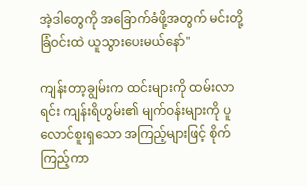အဲ့ဒါတွေကို အခြောက်ခံဖို့အတွက် မင်းတို့ ခြံဝင်းထဲ ယူသွားပေးမယ်နော်"

ကျန်းတာ့ချွမ်းက ထင်းများကို ထမ်းလာရင်း ကျန်းရိဟွမ်း၏ မျက်ဝန်းများကို ပူလောင်စူးရှသော အကြည့်များဖြင့် စိုက်ကြည့်ကာ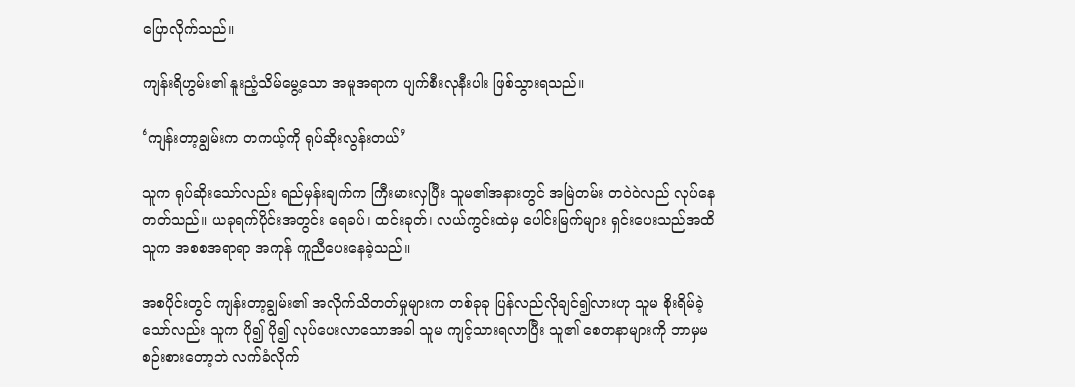ပြောလိုက်သည်။

ကျန်းရိဟွမ်း၏ နူးညံ့သိမ်မွေ့သော အမူအရာက ပျက်စီးလုနီးပါး ဖြစ်သွားရသည်။

‘ကျန်းတာ့ချွမ်းက တကယ့်ကို ရုပ်ဆိုးလွန်းတယ်’

သူက ရုပ်ဆိုးသော်လည်း ရည်မှန်းချက်က ကြီးမားလှပြီး သူမ၏အနားတွင် အမြဲတမ်း တဝဲဝဲလည် လုပ်နေတတ်သည်။ ယခုရက်ပိုင်းအတွင်း ရေခပ်၊ ထင်းခုတ်၊ လယ်ကွင်းထဲမှ ပေါင်းမြက်များ ရှင်းပေးသည်အထိ သူက အစစအရာရာ အကုန် ကူညီပေးနေခဲ့သည်။

အစပိုင်းတွင် ကျန်းတာ့ချွမ်း၏ အလိုက်သိတတ်မှုများက တစ်ခုခု ပြန်လည်လိုချင်၍လားဟု သူမ စိုးရိမ်ခဲ့သော်လည်း သူက ပို၍ ပို၍ လုပ်ပေးလာသောအခါ သူမ ကျင့်သားရလာပြီး သူ၏ စေတနာများကို ဘာမှမစဉ်းစားတော့ဘဲ လက်ခံလိုက်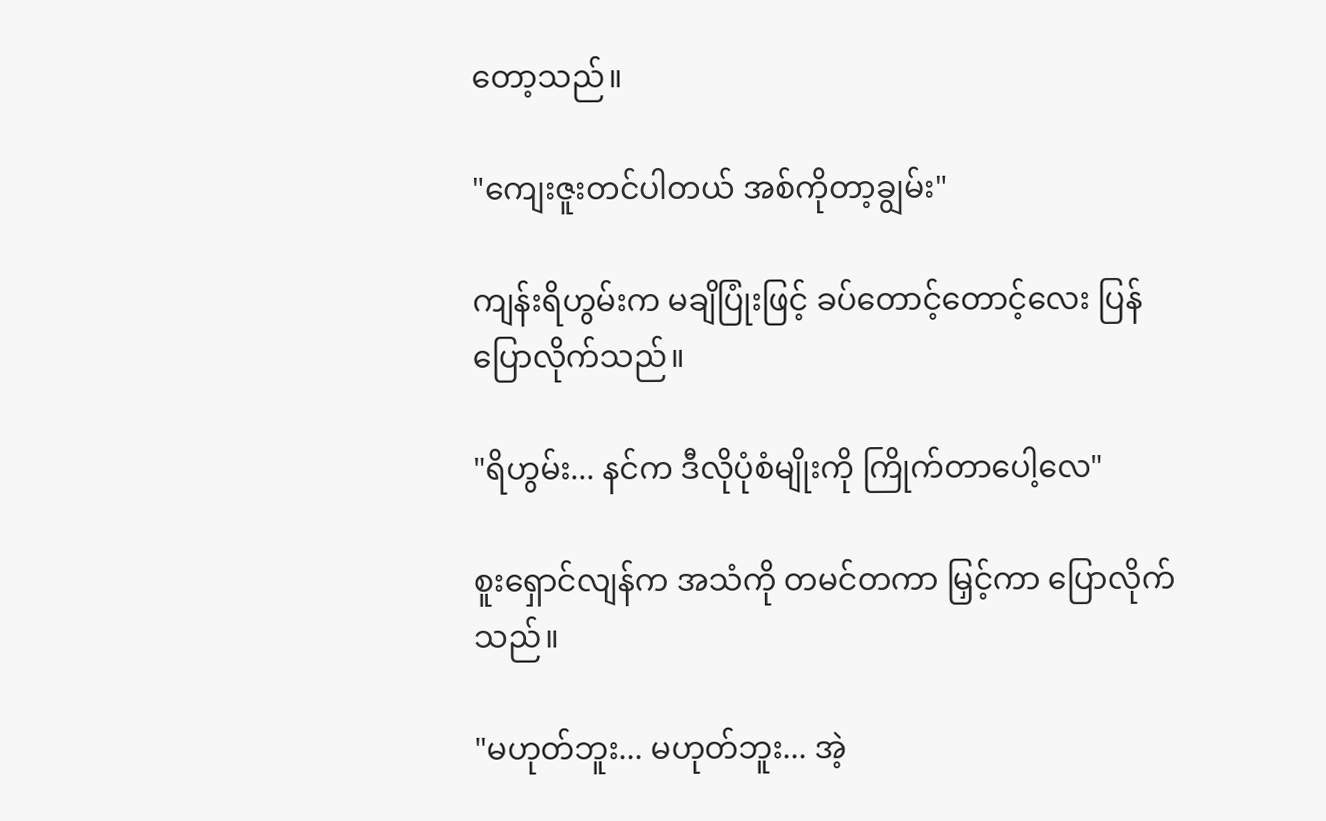တော့သည်။

"ကျေးဇူးတင်ပါတယ် အစ်ကိုတာ့ချွမ်း"

ကျန်းရိဟွမ်းက မချိပြုံးဖြင့် ခပ်တောင့်တောင့်လေး ပြန်ပြောလိုက်သည်။

"ရိဟွမ်း... နင်က ဒီလိုပုံစံမျိုးကို ကြိုက်တာပေါ့လေ"

စူးရှောင်လျန်က အသံကို တမင်တကာ မြှင့်ကာ ပြောလိုက်သည်။

"မဟုတ်ဘူး... မဟုတ်ဘူး... အဲ့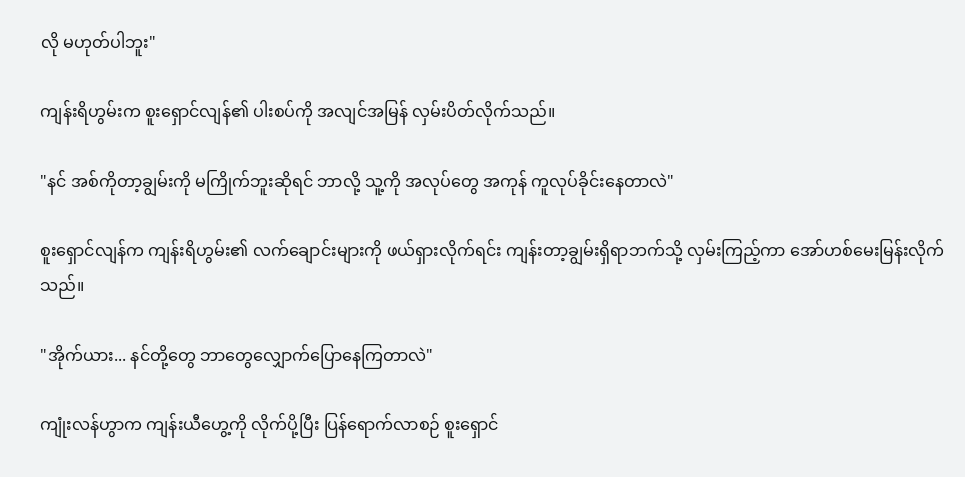လို မဟုတ်ပါဘူး"

ကျန်းရိဟွမ်းက စူးရှောင်လျန်၏ ပါးစပ်ကို အလျင်အမြန် လှမ်းပိတ်လိုက်သည်။

"နင် အစ်ကိုတာ့ချွမ်းကို မကြိုက်ဘူးဆိုရင် ဘာလို့ သူ့ကို အလုပ်တွေ အကုန် ကူလုပ်ခိုင်းနေတာလဲ"

စူးရှောင်လျန်က ကျန်းရိဟွမ်း၏ လက်ချောင်းများကို ဖယ်ရှားလိုက်ရင်း ကျန်းတာ့ချွမ်းရှိရာဘက်သို့ လှမ်းကြည့်ကာ အော်ဟစ်မေးမြန်းလိုက်သည်။

"အိုက်ယား... နင်တို့တွေ ဘာတွေလျှောက်ပြောနေကြတာလဲ"

ကျုံးလန်ဟွာက ကျန်းယီဟွေ့ကို လိုက်ပို့ပြီး ပြန်ရောက်လာစဉ် စူးရှောင်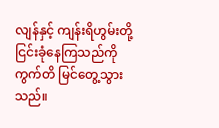လျန်နှင့် ကျန်းရိဟွမ်းတို့ ငြင်းခုံနေကြသည်ကို ကွက်တိ မြင်တွေ့သွားသည်။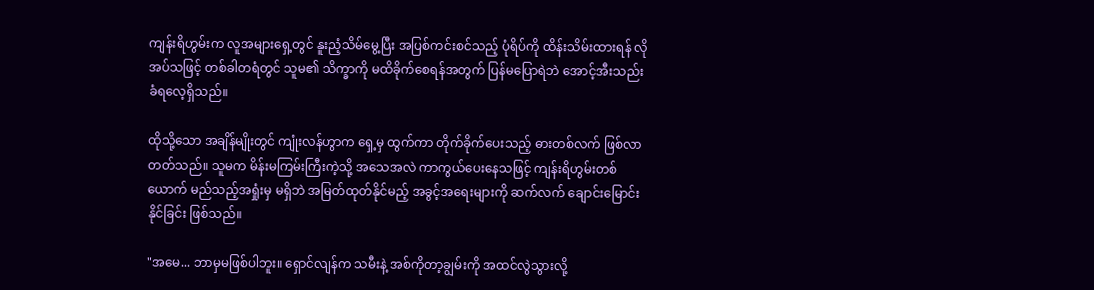ကျန်းရိဟွမ်းက လူအများရှေ့တွင် နူးညံ့သိမ်မွေ့ပြီး အပြစ်ကင်းစင်သည့် ပုံရိပ်ကို ထိန်းသိမ်းထားရန် လိုအပ်သဖြင့် တစ်ခါတရံတွင် သူမ၏ သိက္ခာကို မထိခိုက်စေရန်အတွက် ပြန်မပြောရဲဘဲ အောင့်အီးသည်းခံရလေ့ရှိသည်။

ထိုသို့သော အချိန်မျိုးတွင် ကျုံးလန်ဟွာက ရှေ့မှ ထွက်ကာ တိုက်ခိုက်ပေးသည့် ဓားတစ်လက် ဖြစ်လာတတ်သည်။ သူမက မိန်းမကြမ်းကြီးကဲ့သို့ အသေအလဲ ကာကွယ်ပေးနေသဖြင့် ကျန်းရိဟွမ်းတစ်ယောက် မည်သည့်အရှုံးမှ မရှိဘဲ အမြတ်ထုတ်နိုင်မည့် အခွင့်အရေးများကို ဆက်လက် ချောင်းမြောင်းနိုင်ခြင်း ဖြစ်သည်။

"အမေ... ဘာမှမဖြစ်ပါဘူး။ ရှောင်လျန်က သမီးနဲ့ အစ်ကိုတာ့ချွမ်းကို အထင်လွဲသွားလို့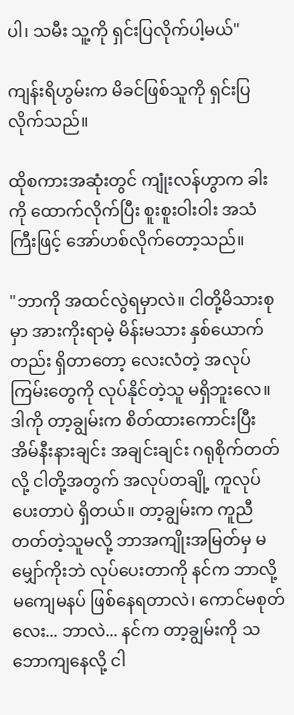ပါ၊ သမီး သူ့ကို ရှင်းပြလိုက်ပါ့မယ်"

ကျန်းရိဟွမ်းက မိခင်ဖြစ်သူကို ရှင်းပြလိုက်သည်။

ထိုစကားအဆုံးတွင် ကျုံးလန်ဟွာက ခါးကို ထောက်လိုက်ပြီး စူးစူးဝါးဝါး အသံကြီးဖြင့် အော်ဟစ်လိုက်တော့သည်။

"ဘာကို အထင်လွဲရမှာလဲ။ ငါတို့မိသားစုမှာ အားကိုးရာမဲ့ မိန်းမသား နှစ်ယောက်တည်း ရှိတာတော့ လေးလံတဲ့ အလုပ်ကြမ်းတွေကို လုပ်နိုင်တဲ့သူ မရှိဘူးလေ။ ဒါကို တာ့ချွမ်းက စိတ်ထားကောင်းပြီး အိမ်နီးနားချင်း အချင်းချင်း ဂရုစိုက်တတ်လို့ ငါတို့အတွက် အလုပ်တချို့ ကူလုပ်ပေးတာပဲ ရှိတယ်။ တာ့ချွမ်းက ကူညီတတ်တဲ့သူမလို့ ဘာအကျိုးအမြတ်မှ မမျှော်ကိုးဘဲ လုပ်ပေးတာကို နင်က ဘာလို့ မကျေမနပ် ဖြစ်နေရတာလဲ၊ ကောင်မစုတ်လေး... ဘာလဲ... နင်က တာ့ချွမ်းကို သဘောကျနေလို့ ငါ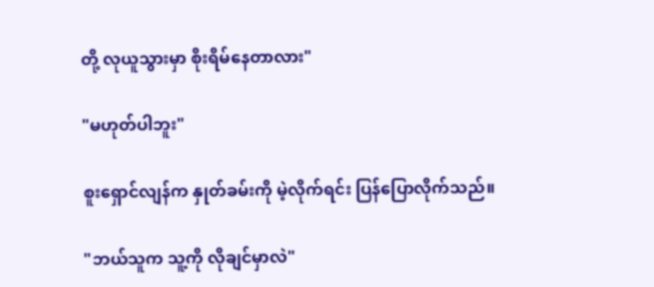တို့ လုယူသွားမှာ စိုးရိမ်နေတာလား"

"မဟုတ်ပါဘူး"

စူးရှောင်လျန်က နှုတ်ခမ်းကို မဲ့လိုက်ရင်း ပြန်ပြောလိုက်သည်။

"ဘယ်သူက သူ့ကို လိုချင်မှာလဲ"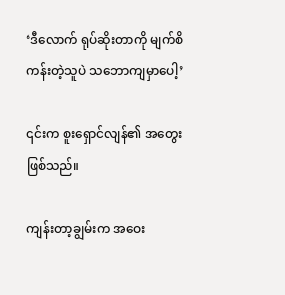‘ဒီလောက် ရုပ်ဆိုးတာကို မျက်စိကန်းတဲ့သူပဲ သဘောကျမှာပေါ့’

၎င်းက စူးရှောင်လျန်၏ အတွေး ဖြစ်သည်။

ကျန်းတာ့ချွမ်းက အဝေး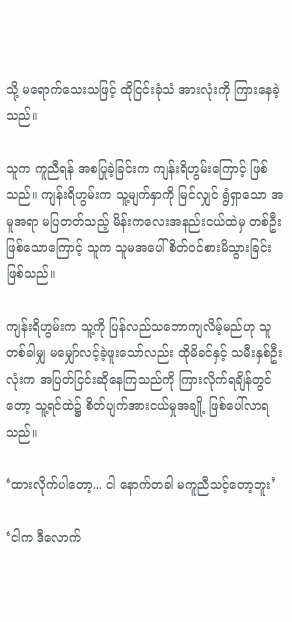သို့ မရောက်သေးသဖြင့် ထိုငြင်းခုံသံ အားလုံးကို ကြားနေခဲ့သည်။

သူက ကူညီရန် အစပြုခဲ့ခြင်းက ကျန်းရိဟွမ်းကြောင့် ဖြစ်သည်။ ကျန်းရိဟွမ်းက သူ့မျက်နှာကို မြင်လျှင် ရွံရှာသော အမူအရာ မပြတတ်သည့် မိန်းကလေးအနည်းငယ်ထဲမှ တစ်ဦး ဖြစ်သောကြောင့် သူက သူမအပေါ် စိတ်ဝင်စားမိသွားခြင်း ဖြစ်သည်။

ကျန်းရိဟွမ်းက သူ့ကို ပြန်လည်သဘောကျလိမ့်မည်ဟု သူ တစ်ခါမျှ မမျှော်လင့်ခဲ့ဖူးသော်လည်း ထိုမိခင်နှင့် သမီးနှစ်ဦးလုံးက အပြတ်ငြင်းဆိုနေကြသည်ကို ကြားလိုက်ရချိန်တွင်တော့ သူ့ရင်ထဲ၌ စိတ်ပျက်အားငယ်မှုအချို့ ဖြစ်ပေါ်လာရသည်။

‘ထားလိုက်ပါတော့... ငါ နောက်တခါ မကူညီသင့်တော့ဘူး’

‘ငါက ဒီလောက်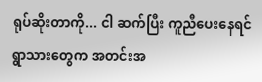ရုပ်ဆိုးတာကို... ငါ ဆက်ပြီး ကူညီပေးနေရင် ရွာသားတွေက အတင်းအ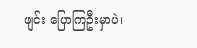ဖျင်း ပြောကြဦးမှာပဲ၊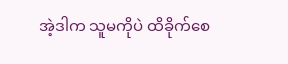အဲ့ဒါက သူမကိုပဲ ထိခိုက်စေ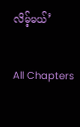လိမ့်မယ်’

All Chapters